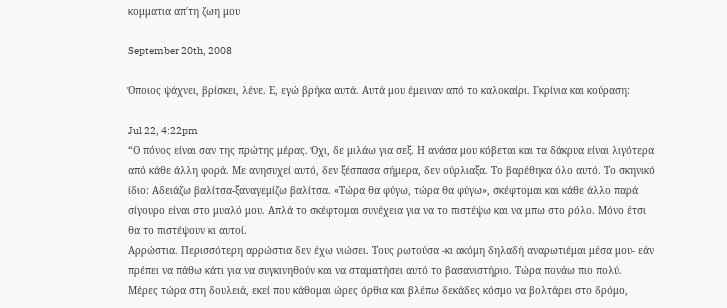κομματια απ΄τη ζωη μου

September 20th, 2008

Όποιος ψάχνει, βρίσκει, λένε. Ε, εγώ βρήκα αυτά. Αυτά μου έμειναν από το καλοκαίρι. Γκρίνια και κούραση:

Jul 22, 4:22pm
“Ο πόνος είναι σαν της πρώτης μέρας. Όχι, δε μιλάω για σεξ. Η ανάσα μου κόβεται και τα δάκρυα είναι λιγότερα από κάθε άλλη φορά. Με ανησυχεί αυτό, δεν ξέσπασα σήμερα, δεν ούρλιαξα. Το βαρέθηκα όλο αυτό. Το σκηνικό ίδιο: Αδειάζω βαλίτσα-ξαναγεμίζω βαλίτσα. «Τώρα θα φύγω, τώρα θα φύγω», σκέφτομαι και κάθε άλλο παρά σίγουρο είναι στο μυαλό μου. Απλά το σκέφτομαι συνέχεια για να το πιστέψω και να μπω στο ρόλο. Μόνο έτσι θα το πιστέψουν κι αυτοί.
Αρρώστια. Περισσότερη αρρώστια δεν έχω νιώσει. Τους ρωτούσα -κι ακόμη δηλαδή αναρωτιέμαι μέσα μου- εάν πρέπει να πάθω κάτι για να συγκινηθούν και να σταματήσει αυτό το βασανιστήριο. Τώρα πονάω πιο πολύ.
Μέρες τώρα στη δουλειά, εκεί που κάθομαι ώρες όρθια και βλέπω δεκάδες κόσμο να βολτάρει στο δρόμο,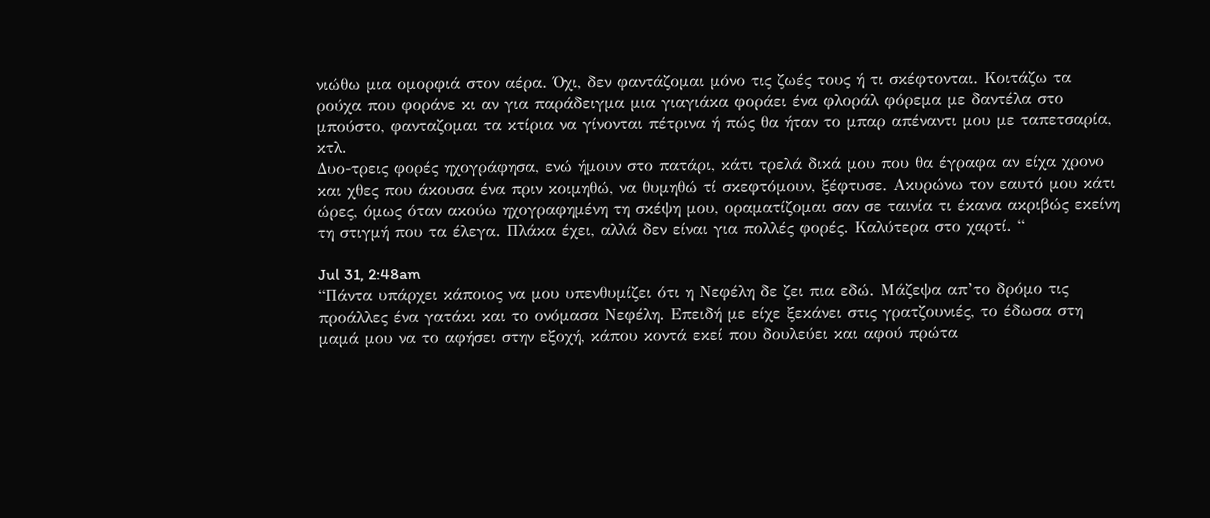νιώθω μια ομορφιά στον αέρα. Όχι, δεν φαντάζομαι μόνο τις ζωές τους ή τι σκέφτονται. Κοιτάζω τα ρούχα που φοράνε κι αν για παράδειγμα μια γιαγιάκα φοράει ένα φλοράλ φόρεμα με δαντέλα στο μπούστο, φανταζομαι τα κτίρια να γίνονται πέτρινα ή πώς θα ήταν το μπαρ απέναντι μου με ταπετσαρία, κτλ.
Δυο-τρεις φορές ηχογράφησα, ενώ ήμουν στο πατάρι, κάτι τρελά δικά μου που θα έγραφα αν είχα χρονο και χθες που άκουσα ένα πριν κοιμηθώ, να θυμηθώ τί σκεφτόμουν, ξέφτυσε. Ακυρώνω τον εαυτό μου κάτι ώρες, όμως όταν ακούω ηχογραφημένη τη σκέψη μου, οραματίζομαι σαν σε ταινία τι έκανα ακριβώς εκείνη τη στιγμή που τα έλεγα. Πλάκα έχει, αλλά δεν είναι για πολλές φορές. Καλύτερα στο χαρτί. “

Jul 31, 2:48am
“Πάντα υπάρχει κάποιος να μου υπενθυμίζει ότι η Νεφέλη δε ζει πια εδώ. Μάζεψα απ’το δρόμο τις προάλλες ένα γατάκι και το ονόμασα Νεφέλη. Επειδή με είχε ξεκάνει στις γρατζουνιές, το έδωσα στη μαμά μου να το αφήσει στην εξοχή, κάπου κοντά εκεί που δουλεύει και αφού πρώτα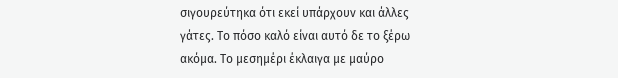σιγουρεύτηκα ότι εκεί υπάρχουν και άλλες γάτες. Το πόσο καλό είναι αυτό δε το ξέρω ακόμα. Το μεσημέρι έκλαιγα με μαύρο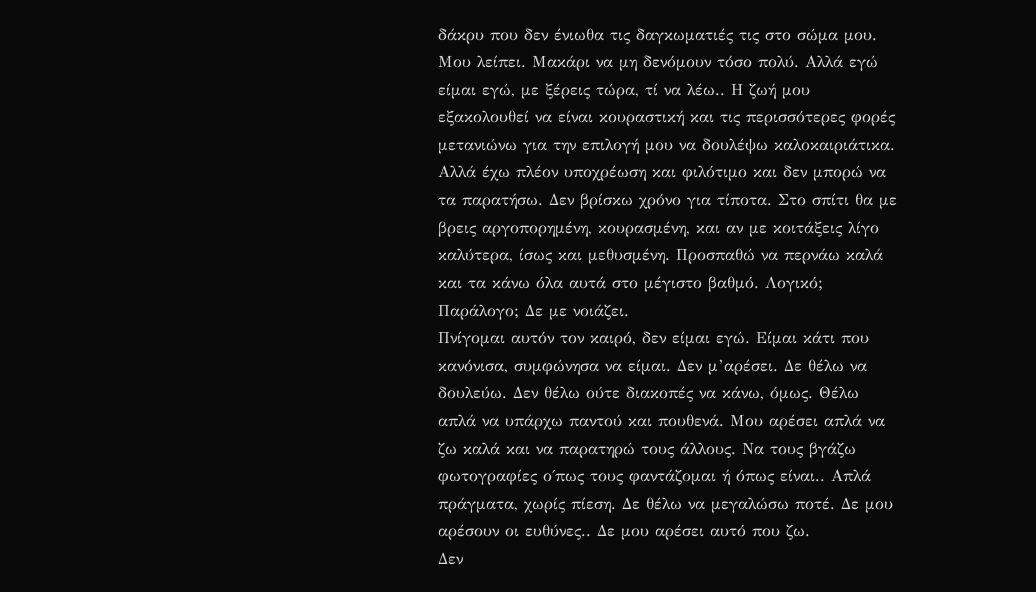δάκρυ που δεν ένιωθα τις δαγκωματιές τις στο σώμα μου. Μου λείπει. Μακάρι να μη δενόμουν τόσο πολύ. Αλλά εγώ είμαι εγώ, με ξέρεις τώρα, τί να λέω.. Η ζωή μου εξακολουθεί να είναι κουραστική και τις περισσότερες φορές μετανιώνω για την επιλογή μου να δουλέψω καλοκαιριάτικα. Αλλά έχω πλέον υποχρέωση και φιλότιμο και δεν μπορώ να τα παρατήσω. Δεν βρίσκω χρόνο για τίποτα. Στο σπίτι θα με βρεις αργοπορημένη, κουρασμένη, και αν με κοιτάξεις λίγο καλύτερα, ίσως και μεθυσμένη. Προσπαθώ να περνάω καλά και τα κάνω όλα αυτά στο μέγιστο βαθμό. Λογικό; Παράλογο; Δε με νοιάζει.
Πνίγομαι αυτόν τον καιρό, δεν είμαι εγώ. Είμαι κάτι που κανόνισα, συμφώνησα να είμαι. Δεν μ’αρέσει. Δε θέλω να δουλεύω. Δεν θέλω ούτε διακοπές να κάνω, όμως. Θέλω απλά να υπάρχω παντού και πουθενά. Μου αρέσει απλά να ζω καλά και να παρατηρώ τους άλλους. Να τους βγάζω φωτογραφίες ο΄πως τους φαντάζομαι ή όπως είναι.. Απλά πράγματα, χωρίς πίεση. Δε θέλω να μεγαλώσω ποτέ. Δε μου αρέσουν οι ευθύνες.. Δε μου αρέσει αυτό που ζω.
Δεν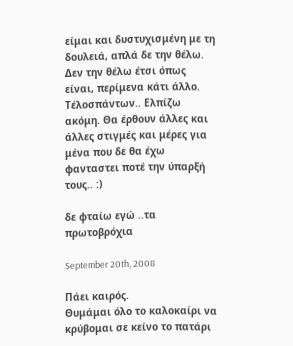είμαι και δυστυχισμένη με τη δουλειά, απλά δε την θέλω. Δεν την θέλω έτσι όπως είναι, περίμενα κάτι άλλο. Τέλοσπάντων.. Ελπίζω ακόμη. Θα έρθουν άλλες και άλλες στιγμές και μέρες για μένα που δε θα έχω φανταστει ποτέ την ύπαρξή τους.. :)

δε φταίω εγώ ..τα πρωτοβρόχια

September 20th, 2008

Πάει καιρός.
Θυμάμαι όλο το καλοκαίρι να κρύβομαι σε κείνο το πατάρι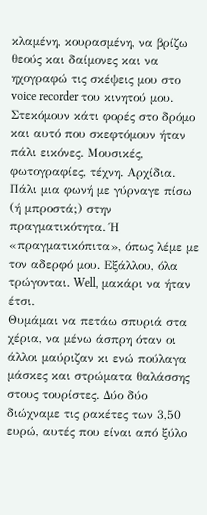κλαμένη, κουρασμένη, να βρίζω θεούς και δαίμονες και να ηχογραφώ τις σκέψεις μου στο voice recorder του κινητού μου.
Στεκόμουν κάτι φορές στο δρόμο και αυτό που σκεφτόμουν ήταν πάλι εικόνες. Μουσικές, φωτογραφίες, τέχνη. Αρχίδια. Πάλι μια φωνή με γύρναγε πίσω (ή μπροστά;) στην πραγματικότητα. Ή «πραγματικόπιτα», όπως λέμε με τον αδερφό μου. Εξάλλου, όλα τρώγονται. Well, μακάρι να ήταν έτσι.
Θυμάμαι να πετάω σπυριά στα χέρια, να μένω άσπρη όταν οι άλλοι μαύριζαν κι ενώ πούλαγα μάσκες και στρώματα θαλάσσης στους τουρίστες. Δύο δύο διώχναμε τις ρακέτες των 3,50 ευρώ, αυτές που είναι από ξύλο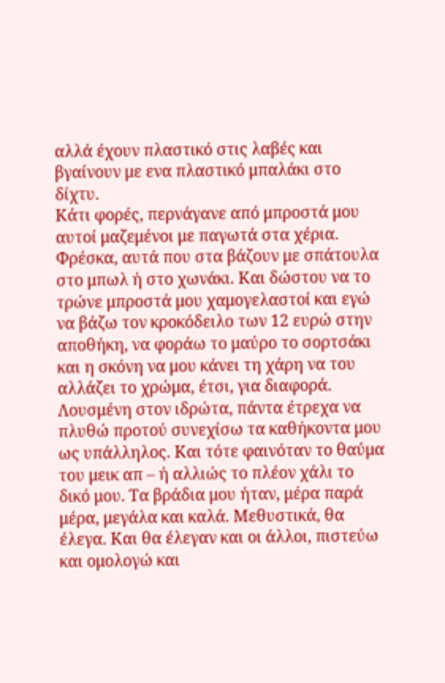αλλά έχουν πλαστικό στις λαβές και βγαίνουν με ενα πλαστικό μπαλάκι στο δίχτυ.
Κάτι φορές, περνάγανε από μπροστά μου αυτοί μαζεμένοι με παγωτά στα χέρια. Φρέσκα, αυτά που στα βάζουν με σπάτουλα στο μπωλ ή στο χωνάκι. Και δώστου να το τρώνε μπροστά μου χαμογελαστοί και εγώ να βάζω τον κροκόδειλο των 12 ευρώ στην αποθήκη, να φοράω το μαύρο το σορτσάκι και η σκόνη να μου κάνει τη χάρη να του αλλάζει το χρώμα, έτσι, για διαφορά.
Λουσμένη στον ιδρώτα, πάντα έτρεχα να πλυθώ προτού συνεχίσω τα καθήκοντα μου ως υπάλληλος. Και τότε φαινόταν το θαύμα του μεικ απ – ή αλλιώς το πλέον χάλι το δικό μου. Τα βράδια μου ήταν, μέρα παρά μέρα, μεγάλα και καλά. Μεθυστικά, θα έλεγα. Και θα έλεγαν και οι άλλοι, πιστεύω και ομολογώ και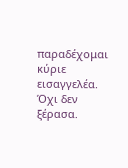παραδέχομαι κύριε εισαγγελέα. Όχι δεν ξέρασα.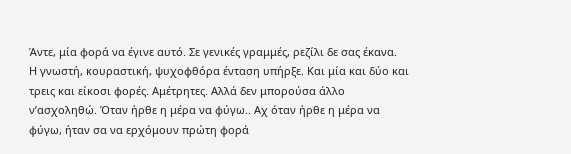Άντε, μία φορά να έγινε αυτό. Σε γενικές γραμμές, ρεζίλι δε σας έκανα.
Η γνωστή, κουραστική, ψυχοφθόρα ένταση υπήρξε. Και μία και δύο και τρεις και είκοσι φορές. Αμέτρητες. Αλλά δεν μπορούσα άλλο ν’ασχοληθώ. Όταν ήρθε η μέρα να φύγω.. Αχ όταν ήρθε η μέρα να φύγω, ήταν σα να ερχόμουν πρώτη φορά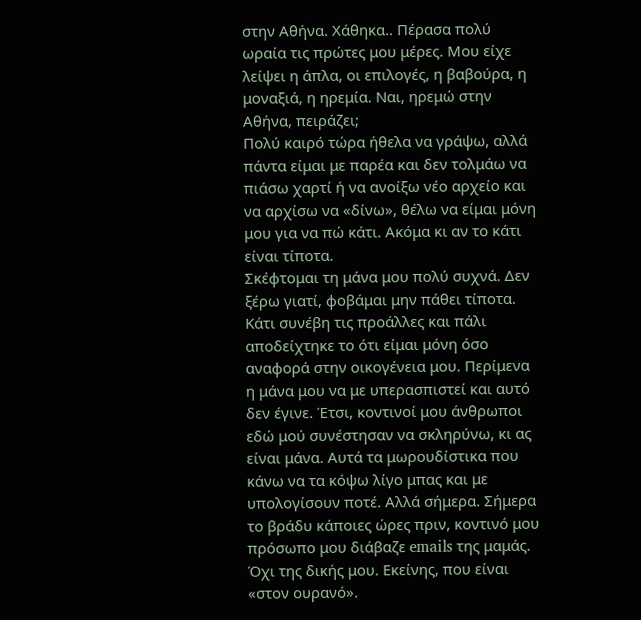στην Αθήνα. Χάθηκα.. Πέρασα πολύ ωραία τις πρώτες μου μέρες. Μου είχε λείψει η άπλα, οι επιλογές, η βαβούρα, η μοναξιά, η ηρεμία. Ναι, ηρεμώ στην Αθήνα, πειράζει;
Πολύ καιρό τώρα ήθελα να γράψω, αλλά πάντα είμαι με παρέα και δεν τολμάω να πιάσω χαρτί ή να ανοίξω νέο αρχείο και να αρχίσω να «δίνω», θέλω να είμαι μόνη μου για να πώ κάτι. Ακόμα κι αν το κάτι είναι τίποτα.
Σκέφτομαι τη μάνα μου πολύ συχνά. Δεν ξέρω γιατί, φοβάμαι μην πάθει τίποτα. Κάτι συνέβη τις προάλλες και πάλι αποδείχτηκε το ότι είμαι μόνη όσο αναφορά στην οικογένεια μου. Περίμενα η μάνα μου να με υπερασπιστεί και αυτό δεν έγινε. Έτσι, κοντινοί μου άνθρωποι εδώ μού συνέστησαν να σκληρύνω, κι ας είναι μάνα. Αυτά τα μωρουδίστικα που κάνω να τα κόψω λίγο μπας και με υπολογίσουν ποτέ. Αλλά σήμερα. Σήμερα το βράδυ κάποιες ώρες πριν, κοντινό μου πρόσωπο μου διάβαζε emails της μαμάς. Όχι της δικής μου. Εκείνης, που είναι «στον ουρανό».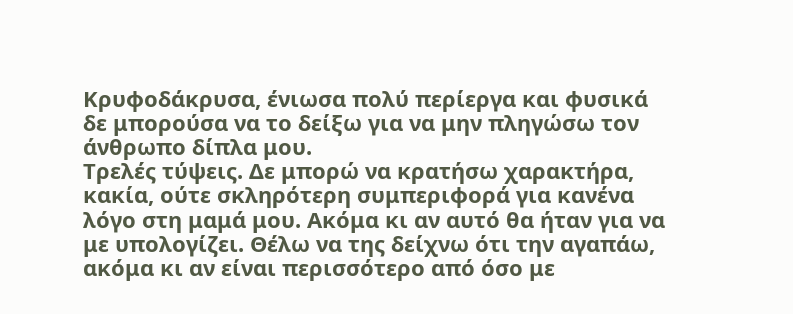Κρυφοδάκρυσα, ένιωσα πολύ περίεργα και φυσικά δε μπορούσα να το δείξω για να μην πληγώσω τον άνθρωπο δίπλα μου.
Τρελές τύψεις. Δε μπορώ να κρατήσω χαρακτήρα, κακία, ούτε σκληρότερη συμπεριφορά για κανένα λόγο στη μαμά μου. Ακόμα κι αν αυτό θα ήταν για να με υπολογίζει. Θέλω να της δείχνω ότι την αγαπάω, ακόμα κι αν είναι περισσότερο από όσο με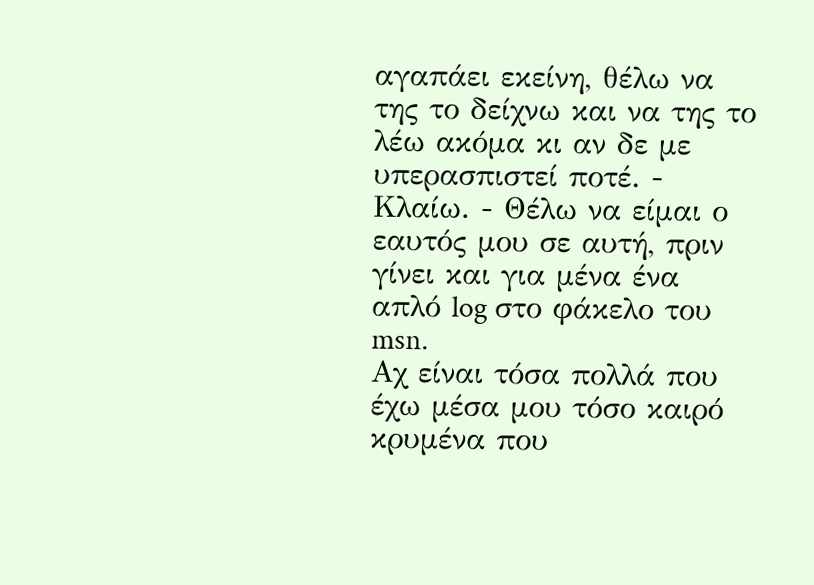αγαπάει εκείνη, θέλω να της το δείχνω και να της το λέω ακόμα κι αν δε με υπερασπιστεί ποτέ. - Κλαίω. - Θέλω να είμαι ο εαυτός μου σε αυτή, πριν γίνει και για μένα ένα απλό log στο φάκελο του msn.
Αχ είναι τόσα πολλά που έχω μέσα μου τόσο καιρό κρυμένα που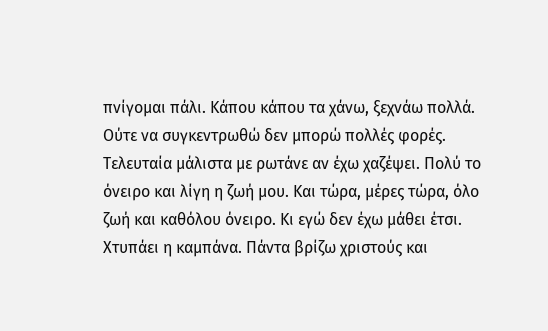πνίγομαι πάλι. Κάπου κάπου τα χάνω, ξεχνάω πολλά. Ούτε να συγκεντρωθώ δεν μπορώ πολλές φορές. Τελευταία μάλιστα με ρωτάνε αν έχω χαζέψει. Πολύ το όνειρο και λίγη η ζωή μου. Και τώρα, μέρες τώρα, όλο ζωή και καθόλου όνειρο. Κι εγώ δεν έχω μάθει έτσι. Χτυπάει η καμπάνα. Πάντα βρίζω χριστούς και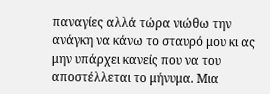παναγίες αλλά τώρα νιώθω την ανάγκη να κάνω το σταυρό μου κι ας μην υπάρχει κανείς που να του αποστέλλεται το μήνυμα. Μια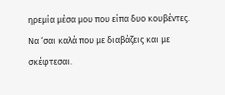ηρεμία μέσα μου που είπα δυο κουβέντες.
Να ‘σαι καλά που με διαβάζεις και με σκέφτεσαι.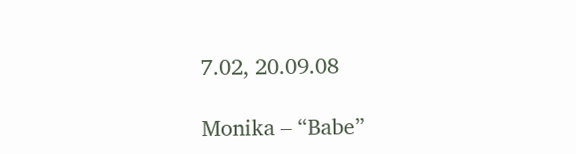7.02, 20.09.08

Monika – “Babe”